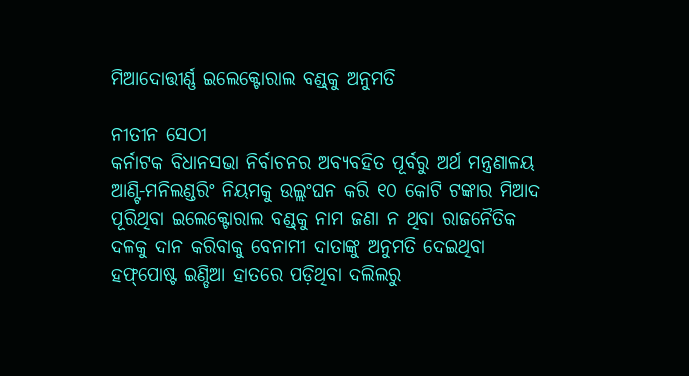ମିଆଦୋତ୍ତୀର୍ଣ୍ଣ ଇଲେକ୍ଟୋରାଲ ବଣ୍ଡ୍‌କୁ ଅନୁମତି

ନୀତୀନ ସେଠୀ
କର୍ନାଟକ ବିଧାନସଭା ନିର୍ବାଚନର ଅବ୍ୟବହିତ ପୂର୍ବରୁ ଅର୍ଥ ମନ୍ତ୍ରଣାଳୟ ଆଣ୍ଟି-ମନିଲଣ୍ଡରିଂ ନିୟମକୁ ଉଲ୍ଲଂଘନ କରି ୧୦ କୋଟି ଟଙ୍କାର ମିଆଦ ପୂରିଥିବା ଇଲେକ୍ଟୋରାଲ ବଣ୍ଡ୍‌କୁ ନାମ ଜଣା ନ ଥିବା ରାଜନୈତିକ ଦଳକୁ ଦାନ କରିବାକୁ ବେନାମୀ ଦାତାଙ୍କୁ ଅନୁମତି ଦେଇଥିବା ହଫ୍‌ପୋଷ୍ଟ ଇଣ୍ଡିଆ ହାତରେ ପଡ଼ିଥିବା ଦଲିଲରୁ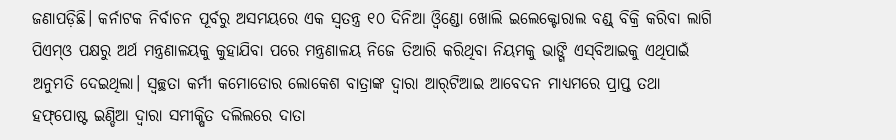ଜଣାପଡ଼ିଛି। କର୍ନାଟକ ନିର୍ବାଚନ ପୂର୍ବରୁ ଅସମୟରେ ଏକ ସ୍ବତନ୍ତ୍ର ୧୦ ଦିନିଆ ଓ୍ବିଣ୍ଡୋ ଖୋଲି ଇଲେକ୍ଟୋରାଲ ବଣ୍ଡ୍‌ ବିକ୍ରି କରିବା ଲାଗି ପିଏମ୍‌ଓ ପକ୍ଷରୁ ଅର୍ଥ ମନ୍ତ୍ରଣାଳୟକୁ କୁହାଯିବା ପରେ ମନ୍ତ୍ରଣାଳୟ ନିଜେ ତିଆରି କରିଥିବା ନିୟମକୁ ଭାଙ୍ଗି ଏସ୍‌ବିଆଇକୁ ଏଥିପାଇଁ ଅନୁମତି ଦେଇଥିଲା। ସ୍ବଚ୍ଛତା କର୍ମୀ କମୋଡୋର ଲୋକେଶ ବାତ୍ରାଙ୍କ ଦ୍ୱାରା ଆର୍‌ଟିଆଇ ଆବେଦନ ମାଧ୍ୟମରେ ପ୍ରାପ୍ତ ତଥା ହଫ୍‌ପୋଷ୍ଟ ଇଣ୍ଡିଆ ଦ୍ୱାରା ସମୀକ୍ଷିତ ଦଲିଲରେ ଦାତା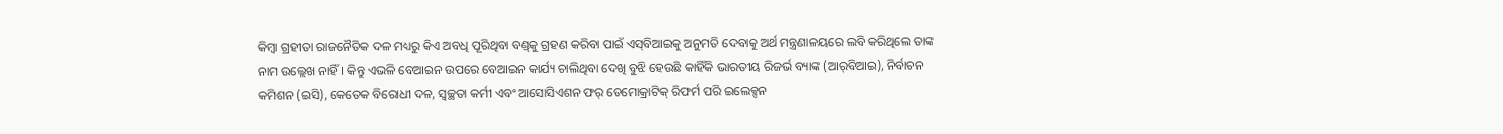କିମ୍ବା ଗ୍ରହୀତା ରାଜନୈତିକ ଦଳ ମଧ୍ୟରୁ କିଏ ଅବଧି ପୂରିଥିବା ବଣ୍ଡ୍‌କୁ ଗ୍ରହଣ କରିବା ପାଇଁ ଏସ୍‌ବିଆଇକୁ ଅନୁମତି ଦେବାକୁ ଅର୍ଥ ମନ୍ତ୍ରଣାଳୟରେ ଲବି କରିଥିଲେ ତାଙ୍କ ନାମ ଉଲ୍ଲେଖ ନାହିଁ। କିନ୍ତୁ ଏଭଳି ବେଆଇନ ଉପରେ ବେଆଇନ କାର୍ଯ୍ୟ ଚାଲିଥିବା ଦେଖି ବୁଝି ହେଉଛି କାହିଁକି ଭାରତୀୟ ରିଜର୍ଭ ବ୍ୟାଙ୍କ (ଆର୍‌ବିଆଇ), ନିର୍ବାଚନ କମିଶନ (ଇସି), କେତେକ ବିରୋଧୀ ଦଳ, ସ୍ବଚ୍ଛତା କର୍ମୀ ଏବଂ ଆସୋସିଏଶନ ଫର୍‌ ଡେମୋକ୍ରାଟିକ୍‌ ରିଫର୍ମ ପରି ଇଲେକ୍ସନ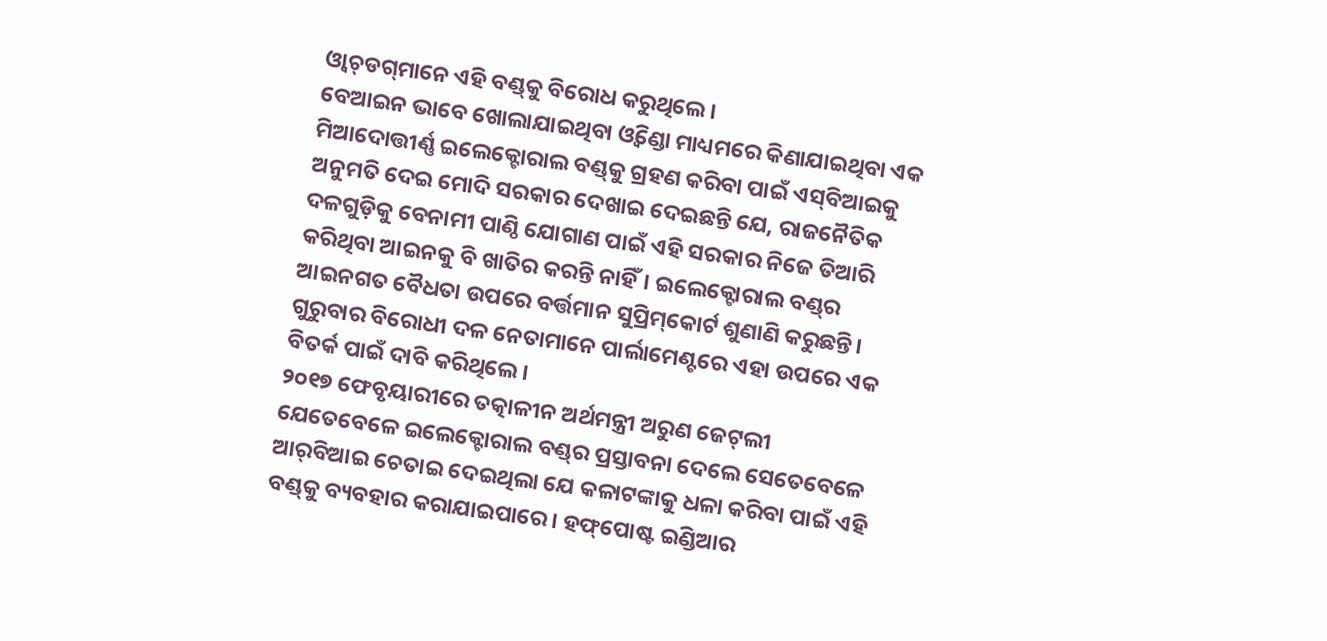ଓ୍ବାଚ୍‌ଡଗ୍‌ମାନେ ଏହି ବଣ୍ଡ୍‌କୁ ବିରୋଧ କରୁଥିଲେ।
ବେଆଇନ ଭାବେ ଖୋଲାଯାଇଥିବା ଓ୍ବିଣ୍ଡୋ ମାଧ୍ୟମରେ କିଣାଯାଇଥିବା ଏକ ମିଆଦୋତ୍ତୀର୍ଣ୍ଣ ଇଲେକ୍ଟୋରାଲ ବଣ୍ଡ୍‌କୁ ଗ୍ରହଣ କରିବା ପାଇଁ ଏସ୍‌ବିଆଇକୁ ଅନୁମତି ଦେଇ ମୋଦି ସରକାର ଦେଖାଇ ଦେଇଛନ୍ତି ଯେ, ରାଜନୈତିକ ଦଳଗୁଡ଼ିକୁ ବେନାମୀ ପାଣ୍ଠି ଯୋଗାଣ ପାଇଁ ଏହି ସରକାର ନିଜେ ତିଆରି କରିଥିବା ଆଇନକୁ ବି ଖାତିର କରନ୍ତି ନାହିଁ। ଇଲେକ୍ଟୋରାଲ ବଣ୍ଡ୍‌ର ଆଇନଗତ ବୈଧତା ଉପରେ ବର୍ତ୍ତମାନ ସୁପ୍ରିମ୍‌କୋର୍ଟ ଶୁଣାଣି କରୁଛନ୍ତି। ଗୁରୁବାର ବିରୋଧୀ ଦଳ ନେତାମାନେ ପାର୍ଲାମେଣ୍ଟରେ ଏହା ଉପରେ ଏକ ବିତର୍କ ପାଇଁ ଦାବି କରିଥିଲେ।
୨୦୧୭ ଫେବୃୟାରୀରେ ତତ୍କାଳୀନ ଅର୍ଥମନ୍ତ୍ରୀ ଅରୁଣ ଜେଟ୍‌ଲୀ ଯେତେବେଳେ ଇଲେକ୍ଟୋରାଲ ବଣ୍ଡ୍‌ର ପ୍ରସ୍ତାବନା ଦେଲେ ସେତେବେଳେ ଆର୍‌ବିଆଇ ଚେତାଇ ଦେଇଥିଲା ଯେ କଳାଟଙ୍କାକୁ ଧଳା କରିବା ପାଇଁ ଏହି ବଣ୍ଡ୍‌କୁ ବ୍ୟବହାର କରାଯାଇପାରେ। ହଫ୍‌ପୋଷ୍ଟ ଇଣ୍ଡିଆର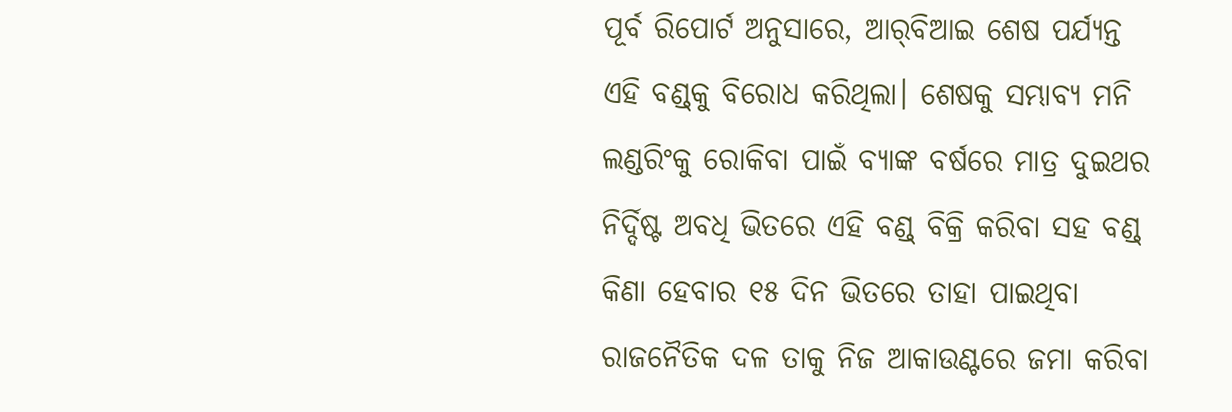ପୂର୍ବ ରିପୋର୍ଟ ଅନୁସାରେ, ଆର୍‌ବିଆଇ ଶେଷ ପର୍ଯ୍ୟନ୍ତ ଏହି ବଣ୍ଡ୍‌କୁ ବିରୋଧ କରିଥିଲା। ଶେଷକୁ ସମ୍ଭାବ୍ୟ ମନି ଲଣ୍ଡରିଂକୁ ରୋକିବା ପାଇଁ ବ୍ୟାଙ୍କ ବର୍ଷରେ ମାତ୍ର ଦୁଇଥର ନିର୍ଦ୍ଦିଷ୍ଟ ଅବଧି ଭିତରେ ଏହି ବଣ୍ଡ୍‌ ବିକ୍ରି କରିବା ସହ ବଣ୍ଡ୍‌ କିଣା ହେବାର ୧୫ ଦିନ ଭିତରେ ତାହା ପାଇଥିବା ରାଜନୈତିକ ଦଳ ତାକୁ ନିଜ ଆକାଉଣ୍ଟରେ ଜମା କରିବା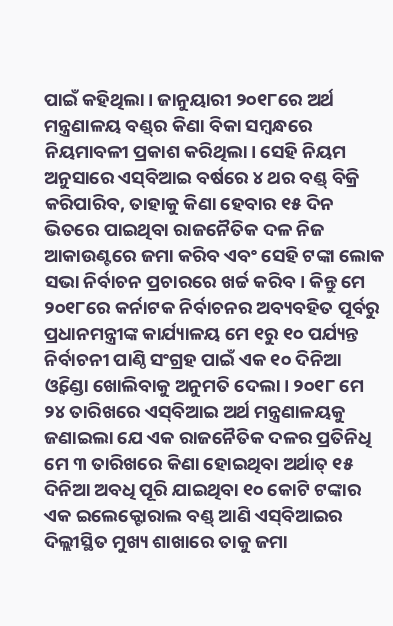ପାଇଁ କହିଥିଲା। ଜାନୁୟାରୀ ୨୦୧୮ରେ ଅର୍ଥ ମନ୍ତ୍ରଣାଳୟ ବଣ୍ଡ୍‌ର କିଣା ବିକା ସମ୍ବନ୍ଧରେ ନିୟମାବଳୀ ପ୍ରକାଶ କରିଥିଲା। ସେହି ନିୟମ ଅନୁସାରେ ଏସ୍‌ବିଆଇ ବର୍ଷରେ ୪ ଥର ବଣ୍ଡ୍‌ ବିକ୍ରି କରିପାରିବ, ତାହାକୁ କିଣା ହେବାର ୧୫ ଦିନ ଭିତରେ ପାଇଥିବା ରାଜନୈତିକ ଦଳ ନିଜ ଆକାଉଣ୍ଟରେ ଜମା କରିବ ଏବଂ ସେହି ଟଙ୍କା ଲୋକ ସଭା ନିର୍ବାଚନ ପ୍ରଚାରରେ ଖର୍ଚ୍ଚ କରିବ। କିନ୍ତୁ ମେ ୨୦୧୮ରେ କର୍ନାଟକ ନିର୍ବାଚନର ଅବ୍ୟବହିତ ପୂର୍ବରୁ ପ୍ରଧାନମନ୍ତ୍ରୀଙ୍କ କାର୍ଯ୍ୟାଳୟ ମେ ୧ରୁ ୧୦ ପର୍ଯ୍ୟନ୍ତ ନିର୍ବାଚନୀ ପାଣ୍ଠି ସଂଗ୍ରହ ପାଇଁ ଏକ ୧୦ ଦିନିଆ ଓ୍ବିଣ୍ଡୋ ଖୋଲିବାକୁ ଅନୁମତି ଦେଲା। ୨୦୧୮ ମେ ୨୪ ତାରିଖରେ ଏସ୍‌ବିଆଇ ଅର୍ଥ ମନ୍ତ୍ରଣାଳୟକୁ ଜଣାଇଲା ଯେ ଏକ ରାଜନୈତିକ ଦଳର ପ୍ରତିନିଧି ମେ ୩ ତାରିଖରେ କିଣା ହୋଇଥିବା ଅର୍ଥାତ୍‌ ୧୫ ଦିନିଆ ଅବଧି ପୂରି ଯାଇଥିବା ୧୦ କୋଟି ଟଙ୍କାର ଏକ ଇଲେକ୍ଟୋରାଲ ବଣ୍ଡ୍‌ ଆଣି ଏସ୍‌ବିଆଇର ଦିଲ୍ଲୀସ୍ଥିତ ମୁଖ୍ୟ ଶାଖାରେ ତାକୁ ଜମା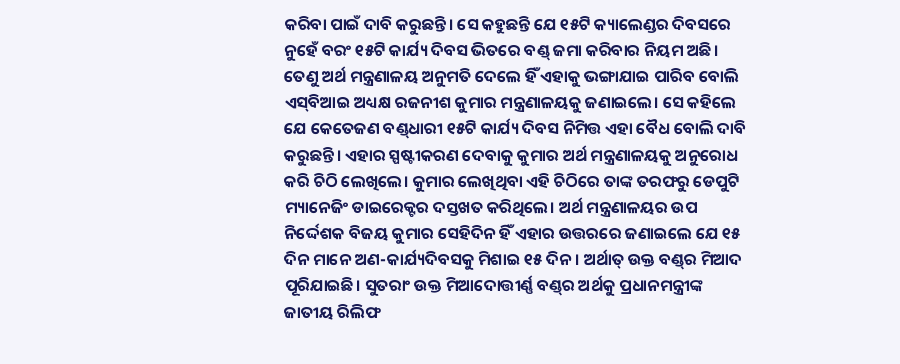କରିବା ପାଇଁ ଦାବି କରୁଛନ୍ତି। ସେ କହୁଛନ୍ତି ଯେ ୧୫ଟି କ୍ୟାଲେଣ୍ଡର ଦିବସରେ ନୁହେଁ ବରଂ ୧୫ଟି କାର୍ଯ୍ୟ ଦିବସ ଭିତରେ ବଣ୍ଡ୍‌ ଜମା କରିବାର ନିୟମ ଅଛି। ତେଣୁ ଅର୍ଥ ମନ୍ତ୍ରଣାଳୟ ଅନୁମତି ଦେଲେ ହିଁ ଏହାକୁ ଭଙ୍ଗାଯାଇ ପାରିବ ବୋଲି ଏସ୍‌ବିଆଇ ଅଧ୍ୟକ୍ଷ ରଜନୀଶ କୁମାର ମନ୍ତ୍ରଣାଳୟକୁ ଜଣାଇଲେ। ସେ କହିଲେ ଯେ କେତେଜଣ ବଣ୍ଡ୍‌ଧାରୀ ୧୫ଟି କାର୍ଯ୍ୟ ଦିବସ ନିମିତ୍ତ ଏହା ବୈଧ ବୋଲି ଦାବି କରୁଛନ୍ତି। ଏହାର ସ୍ପଷ୍ଟୀକରଣ ଦେବାକୁ କୁମାର ଅର୍ଥ ମନ୍ତ୍ରଣାଳୟକୁ ଅନୁରୋଧ କରି ଚିଠି ଲେଖିଲେ। କୁମାର ଲେଖିଥିବା ଏହି ଚିଠିରେ ତାଙ୍କ ତରଫରୁ ଡେପୁଟି ମ୍ୟାନେଜିଂ ଡାଇରେକ୍ଟର ଦସ୍ତଖତ କରିଥିଲେ। ଅର୍ଥ ମନ୍ତ୍ରଣାଳୟର ଉପ ନିର୍ଦ୍ଦେଶକ ବିଜୟ କୁମାର ସେହିଦିନ ହିଁ ଏହାର ଉତ୍ତରରେ ଜଣାଇଲେ ଯେ ୧୫ ଦିନ ମାନେ ଅଣ-କାର୍ଯ୍ୟଦିବସକୁ ମିଶାଇ ୧୫ ଦିନ। ଅର୍ଥାତ୍‌ ଉକ୍ତ ବଣ୍ଡ୍‌ର ମିଆଦ ପୂରିଯାଇଛି। ସୁତରାଂ ଉକ୍ତ ମିଆଦୋତ୍ତୀର୍ଣ୍ଣ ବଣ୍ଡ୍‌ର ଅର୍ଥକୁ ପ୍ରଧାନମନ୍ତ୍ରୀଙ୍କ ଜାତୀୟ ରିଲିଫ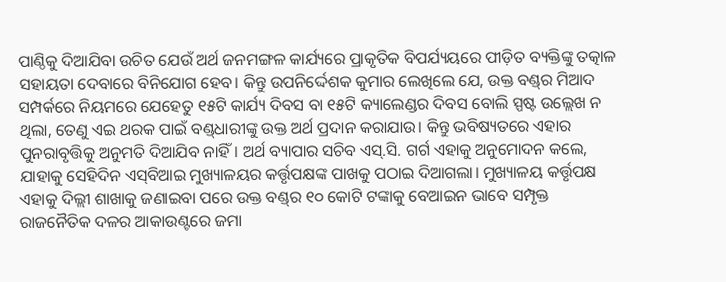ପାଣ୍ଠିକୁ ଦିଆଯିବା ଉଚିତ ଯେଉଁ ଅର୍ଥ ଜନମଙ୍ଗଳ କାର୍ଯ୍ୟରେ ପ୍ରାକୃତିକ ବିପର୍ଯ୍ୟୟରେ ପୀଡ଼ିତ ବ୍ୟକ୍ତିଙ୍କୁ ତତ୍କାଳ ସହାୟତା ଦେବାରେ ବିନିଯୋଗ ହେବ। କିନ୍ତୁ ଉପନିର୍ଦ୍ଦେଶକ କୁମାର ଲେଖିଲେ ଯେ, ଉକ୍ତ ବଣ୍ଡ୍‌ର ମିଆଦ ସମ୍ପର୍କରେ ନିୟମରେ ଯେହେତୁ ୧୫ଟି କାର୍ଯ୍ୟ ଦିବସ ବା ୧୫ଟି କ୍ୟାଲେଣ୍ଡର ଦିବସ ବୋଲି ସ୍ପଷ୍ଟ ଉଲ୍ଲେଖ ନ ଥିଲା, ତେଣୁ ଏଇ ଥରକ ପାଇଁ ବଣ୍ଡ୍‌ଧାରୀଙ୍କୁ ଉକ୍ତ ଅର୍ଥ ପ୍ରଦାନ କରାଯାଉ। କିନ୍ତୁ ଭବିଷ୍ୟତରେ ଏହାର ପୁନରାବୃତ୍ତିକୁ ଅନୁମତି ଦିଆଯିବ ନାହିଁ। ଅର୍ଥ ବ୍ୟାପାର ସଚିବ ଏସ୍‌.ସି. ଗର୍ଗ ଏହାକୁ ଅନୁମୋଦନ କଲେ, ଯାହାକୁ ସେହିଦିନ ଏସ୍‌ବିଆଇ ମୁଖ୍ୟାଳୟର କର୍ତ୍ତୃପକ୍ଷଙ୍କ ପାଖକୁ ପଠାଇ ଦିଆଗଲା। ମୁଖ୍ୟାଳୟ କର୍ତ୍ତୃପକ୍ଷ ଏହାକୁ ଦିଲ୍ଲୀ ଶାଖାକୁ ଜଣାଇବା ପରେ ଉକ୍ତ ବଣ୍ଡ୍‌ର ୧୦ କୋଟି ଟଙ୍କାକୁ ବେଆଇନ ଭାବେ ସମ୍ପୃକ୍ତ ରାଜନୈତିକ ଦଳର ଆକାଉଣ୍ଟରେ ଜମା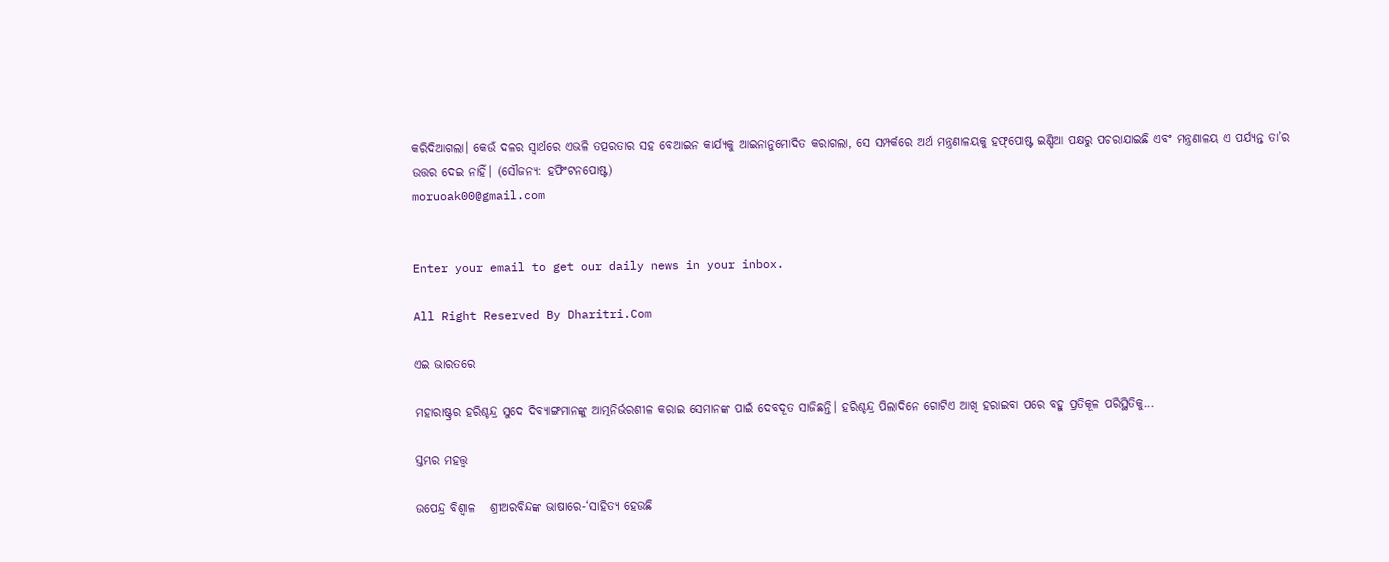କରିଦିଆଗଲା। କେଉଁ ଦଳର ସ୍ବାର୍ଥରେ ଏଭଳି ତତ୍ପରତାର ସହ ବେଆଇନ କାର୍ଯ୍ୟକୁ ଆଇନାନୁମୋଦିତ କରାଗଲା, ସେ ସମ୍ପର୍କରେ ଅର୍ଥ ମନ୍ତ୍ରଣାଳୟକୁ ହଫ୍‌ପୋଷ୍ଟ ଇଣ୍ଡିଆ ପକ୍ଷରୁ ପଚରାଯାଇଛି ଏବଂ ମନ୍ତ୍ରଣାଳୟ ଏ ପର୍ଯ୍ୟନ୍ତ ତା’ର ଉତ୍ତର ଦେଇ ନାହିଁ। (ସୌଜନ୍ୟ: ହଫିଂଟନପୋଷ୍ଟ)
moruoak00@gmail.com


Enter your email to get our daily news in your inbox.

All Right Reserved By Dharitri.Com

ଏଇ ଭାରତରେ

ମହାରାଷ୍ଟ୍ରର ହରିଶ୍ଚନ୍ଦ୍ର ସୁଦେ ଦିବ୍ୟାଙ୍ଗମାନଙ୍କୁ ଆତ୍ମନିର୍ଭରଶୀଳ କରାଇ ସେମାନଙ୍କ ପାଇଁ ଦେବଦୂତ ସାଜିଛନ୍ତି। ହରିଶ୍ଚନ୍ଦ୍ର ପିଲାଦିନେ ଗୋଟିଏ ଆଖି ହରାଇବା ପରେ ବହୁ ପ୍ରତିକୂଳ ପରିସ୍ଥିତିକୁ...

ସ୍ତମ୍ଭର ମହତ୍ତ୍ୱ

ଉପେନ୍ଦ୍ର ବିଶ୍ୱାଳ   ଶ୍ରୀଅରବିନ୍ଦଙ୍କ ଭାଷାରେ-‘ସାହିତ୍ୟ ହେଉଛି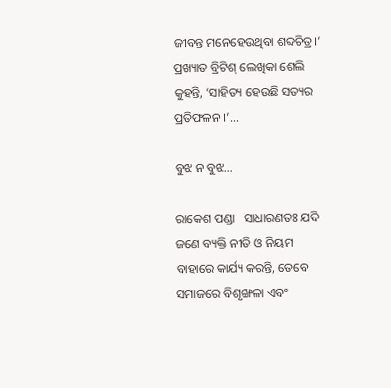ଜୀବନ୍ତ ମନେହେଉଥିବା ଶବ୍ଦଚିତ୍ର।’ ପ୍ରଖ୍ୟାତ ବ୍ରିଟିଶ୍‌ ଲେଖିକା ଶେଲି କୁହନ୍ତି, ‘ସାହିତ୍ୟ ହେଉଛି ସତ୍ୟର ପ୍ରତିଫଳନ ।’...

ବୁଝ ନ ବୁଝ…

ରାକେଶ ପଣ୍ଡା   ସାଧାରଣତଃ ଯଦି ଜଣେ ବ୍ୟକ୍ତି ନୀତି ଓ ନିୟମ ବାହାରେ କାର୍ଯ୍ୟ କରନ୍ତି, ତେବେ ସମାଜରେ ବିଶୃଙ୍ଖଳା ଏବଂ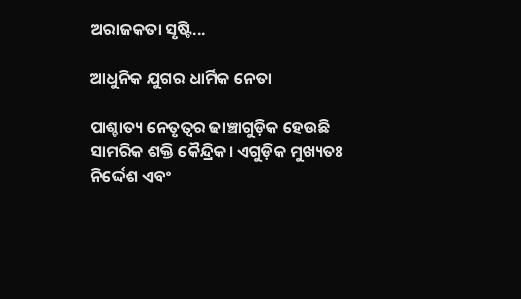ଅରାଜକତା ସୃଷ୍ଟି...

ଆଧୁନିକ ଯୁଗର ଧାର୍ମିକ ନେତା

ପାଶ୍ଚାତ୍ୟ ନେତୃତ୍ୱର ଢାଞ୍ଚାଗୁଡ଼ିକ ହେଉଛି ସାମରିକ ଶକ୍ତି କୈନ୍ଦ୍ରିକ। ଏଗୁଡ଼ିକ ମୁଖ୍ୟତଃ ନିର୍ଦ୍ଦେଶ ଏବଂ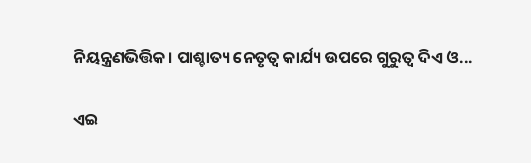ନିୟନ୍ତ୍ରଣଭିତ୍ତିକ। ପାଶ୍ଚାତ୍ୟ ନେତୃତ୍ୱ କାର୍ଯ୍ୟ ଉପରେ ଗୁରୁତ୍ୱ ଦିଏ ଓ...

ଏଇ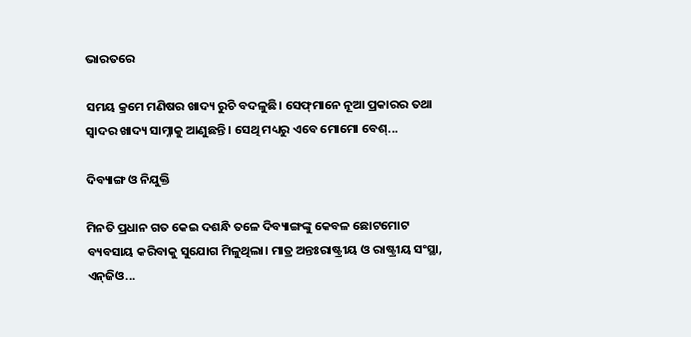ଭାରତରେ

ସମୟ କ୍ରମେ ମଣିଷର ଖାଦ୍ୟ ରୁଚି ବଦଳୁଛି। ସେଫ୍‌ମାନେ ନୂଆ ପ୍ରକାରର ତଥା ସ୍ବାଦର ଖାଦ୍ୟ ସାମ୍ନାକୁ ଆଣୁଛନ୍ତି। ସେଥି ମଧ୍ୟରୁ ଏବେ ମୋମୋ ବେଶ୍‌...

ଦିବ୍ୟାଙ୍ଗ ଓ ନିଯୁକ୍ତି

ମିନତି ପ୍ରଧାନ ଗତ କେଇ ଦଶନ୍ଧି ତଳେ ଦିବ୍ୟାଙ୍ଗଙ୍କୁ କେବଳ ଛୋଟମୋଟ ବ୍ୟବସାୟ କରିବାକୁ ସୁଯୋଗ ମିଳୁଥିଲା। ମାତ୍ର ଅନ୍ତଃରାଷ୍ଟ୍ରୀୟ ଓ ରାଷ୍ଟ୍ରୀୟ ସଂସ୍ଥା, ଏନ୍‌ଜିଓ...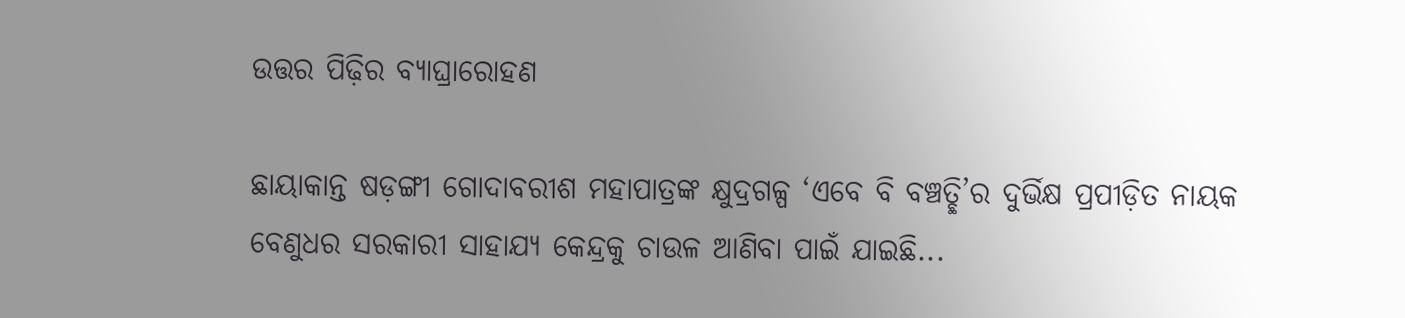ଉତ୍ତର ପିଢ଼ିର ବ୍ୟାଘ୍ରାରୋହଣ

ଛାୟାକାନ୍ତ ଷଡ଼ଙ୍ଗୀ ଗୋଦାବରୀଶ ମହାପାତ୍ରଙ୍କ କ୍ଷୁଦ୍ରଗଳ୍ପ ‘ଏବେ ବି ବଞ୍ଚତ୍ଛି’ର ଦୁର୍ଭିକ୍ଷ ପ୍ରପୀଡ଼ିତ ନାୟକ ବେଣୁଧର ସରକାରୀ ସାହାଯ୍ୟ କେନ୍ଦ୍ରକୁ ଚାଉଳ ଆଣିବା ପାଇଁ ଯାଇଛି...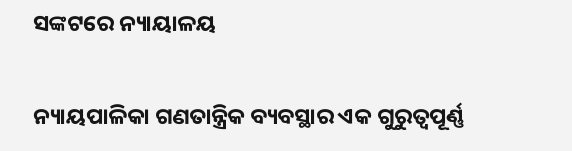ସଙ୍କଟରେ ନ୍ୟାୟାଳୟ

ନ୍ୟାୟପାଳିକା ଗଣତାନ୍ତ୍ରିକ ବ୍ୟବସ୍ଥାର ଏକ ଗୁରୁତ୍ୱପୂର୍ଣ୍ଣ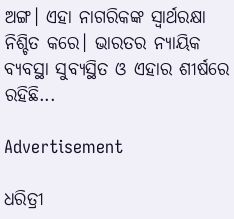ଅଙ୍ଗ। ଏହା ନାଗରିକଙ୍କ ସ୍ବାର୍ଥରକ୍ଷା ନିଶ୍ଚିତ କରେ। ଭାରତର ନ୍ୟାୟିକ ବ୍ୟବସ୍ଥା ସୁବ୍ୟସ୍ଥିତ ଓ ଏହାର ଶୀର୍ଷରେ ରହିଛି...

Advertisement

ଧରିତ୍ରୀ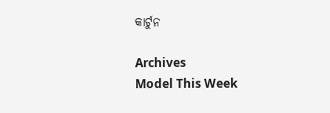କାର୍ଟୁନ

Archives
Model This Week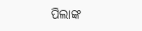ପିଲାଙ୍କ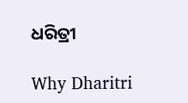ଧରିତ୍ରୀ

Why Dharitri